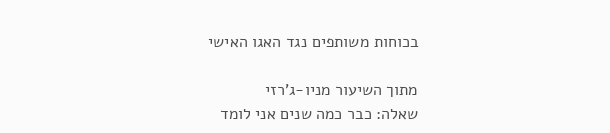בכוחות משותפים נגד האגו האישי

מתוך השיעור מניו-ג'רזי
שאלה: כבר כמה שנים אני לומד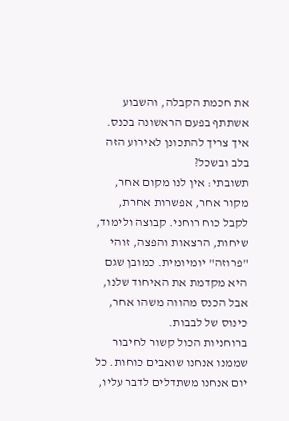את חכמת הקבלה, והשבוע אשתתף בפעם הראשונה בכנס. איך צריך להתכונן לאירוע הזה בלב ובשכל?
תשובתי: אין לנו מקום אחר, מקור אחר, אפשרות אחרת, לקבל כוח רוחני. קבוצה ולימוד, שיחות, הרצאות והפצה, זוהי "פרוזה" יומיומית. כמובן שגם היא מקדמת את האיחוד שלנו, אבל הכנס מהווה משהו אחר, כינוס של לבבות.
ברוחניות הכול קשור לחיבור שממנו אנחנו שואבים כוחות. כל יום אנחנו משתדלים לדבר עליו,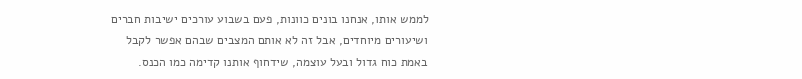לממש אותו, אנחנו בונים כוונות, פעם בשבוע עורכים ישיבות חברים ושיעורים מיוחדים, אבל זה לא אותם המצבים שבהם אפשר לקבל באמת כוח גדול ובעל עוצמה, שידחוף אותנו קדימה כמו הכנס.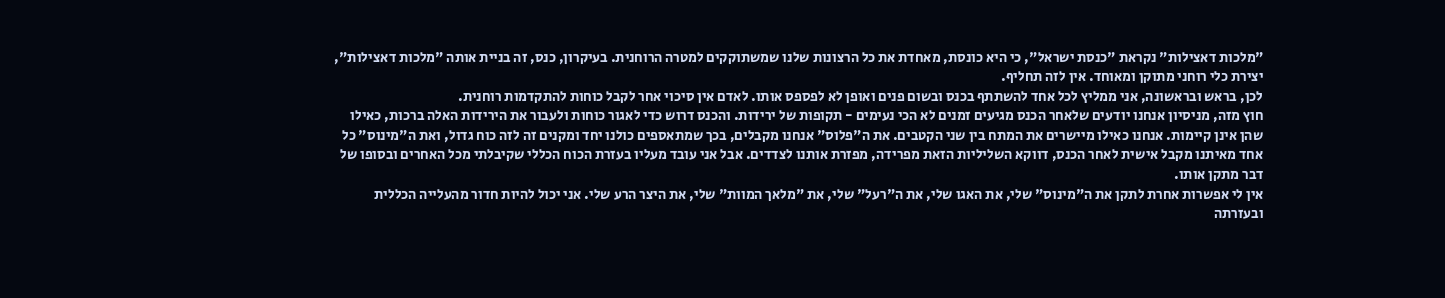"מלכות דאצילות" נקראת "כנסת ישראל", כי היא כונסת, מאחדת את כל הרצונות שלנו שמשתוקקים למטרה הרוחנית. בעיקרון, כנס, זה בניית אותה "מלכות דאצילות", יצירת כלי רוחני מתוקן ומאוחד. אין לזה תחליף.
לכן, בראש ובראשונה, אני ממליץ לכל אחד להשתתף בכנס ובשום פנים ואופן לא לפספס אותו. לאדם אין סיכוי אחר לקבל כוחות להתקדמות רוחנית.
חוץ מזה, מניסיון אנחנו יודעים שלאחר הכנס מגיעים זמנים לא הכי נעימים - תקופות של ירידות. והכנס דרוש כדי לאגור כוחות ולעבור את הירידות האלה ברכות, כאילו שהן אינן קיימות. אנחנו כאילו מיישרים את המתח בין שני הקטבים. את ה"פלוס" אנחנו מקבלים, בכך שמתאספים כולנו יחד ומקנים זה לזה כוח גדול, ואת ה"מינוס" כל אחד מאיתנו מקבל אישית לאחר הכנס, דווקא השליליות הזאת מפרידה, מפזרת אותנו לצדדים. אבל אני עובד מעליו בעזרת הכוח הכללי שקיבלתי מכל האחרים ובסופו של דבר מתקן אותו.
אין לי אפשרות אחרת לתקן את ה"מינוס" שלי, את האגו שלי, את ה"רעל" שלי, את "מלאך המוות" שלי, את היצר הרע שלי. אני יכול להיות חדור מהעלייה הכללית ובעזרתה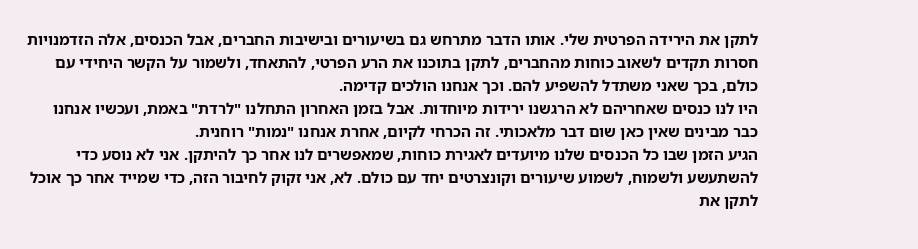לתקן את הירידה הפרטית שלי. אותו הדבר מתרחש גם בשיעורים ובישיבות החברים, אבל הכנסים, אלה הזדמנויות חסרות תקדים לשאוב כוחות מהחברים, לתקן בתוכנו את הרע הפרטי, להתאחד, ולשמור על הקשר היחידי עם כולם, בכך שאני משתדל להשפיע להם. וכך אנחנו הולכים קדימה.
היו לנו כנסים שאחריהם לא הרגשנו ירידות מיוחדות. אבל בזמן האחרון התחלנו "לרדת" באמת, ועכשיו אנחנו כבר מבינים שאין כאן שום דבר מלאכותי. זה הכרחי לקיום, אחרת אנחנו "נמות" רוחנית.
הגיע הזמן שבו כל הכנסים שלנו מיועדים לאגירת כוחות, שמאפשרים לנו אחר כך להיתקן. אני לא נוסע כדי להשתעשע ולשמוח, לשמוע שיעורים וקונצרטים יחד עם כולם. לא, אני זקוק לחיבור הזה, כדי שמייד אחר כך אוכל לתקן את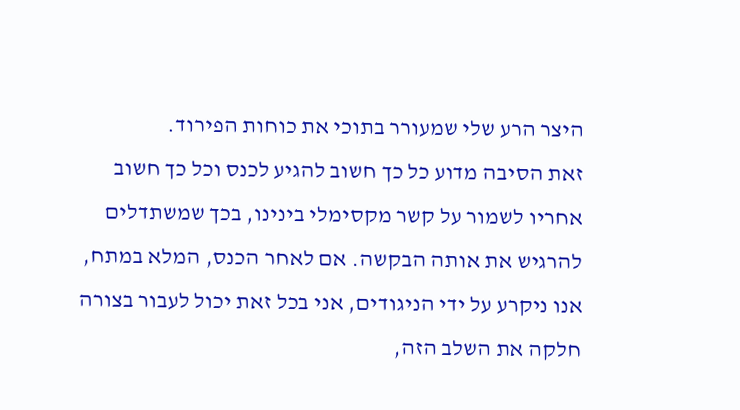היצר הרע שלי שמעורר בתוכי את כוחות הפירוד.
זאת הסיבה מדוע כל כך חשוב להגיע לכנס וכל כך חשוב אחריו לשמור על קשר מקסימלי בינינו, בכך שמשתדלים להרגיש את אותה הבקשה. אם לאחר הכנס, המלא במתח, אנו ניקרע על ידי הניגודים, אני בכל זאת יכול לעבור בצורה חלקה את השלב הזה,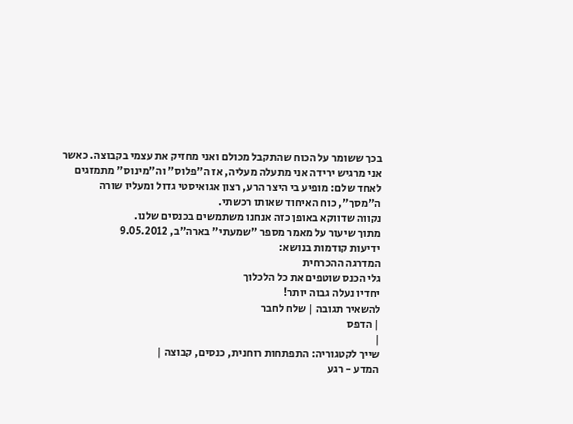בכך ששומר על הכוח שהתקבל מכולם ואני מחזיק את עצמי בקבוצה. כאשר אני מרגיש ירידה אני מתעלה מעליה, אז ה"פלוס" וה"מינוס" מתמזגים לאחד שלם: מופיע בי היצר הרע, רצון אגואיסטי גדול ומעליו שורה ה"מסך", כוח האיחוד שאותו רכשתי.
נקווה שדווקא באופן כזה אנחנו משתמשים בכנסים שלנו.
מתוך שיעור על מאמר מספר "שמעתי" בארה"ב, 9.05.2012
ידיעות קודמות בנושא:
המדרגה ההכרחית
גלי הכנס שוטפים את כל הלכלוך
יחדיו נעלה גבוה יותר!
להשאיר תגובה | שלח לחבר
| הדפס
|
שייך לקטגוריה: התפתחות רוחנית, כנסים, קבוצה |
המדע - רגע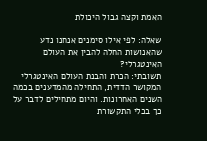האמת וקצה גבול היכולת

שאלה: לפי אילו סימנים אנחנו נדע שהאנושות החלה להבין את העולם האינטגרלי?
תשובתי: הכרת והבנת העולם האינטגרלי המקושר הדדית, התחילה מהמדענים בכמה השנים האחרונות. והיום מתחילים לדבר על כך בכלי התקשורת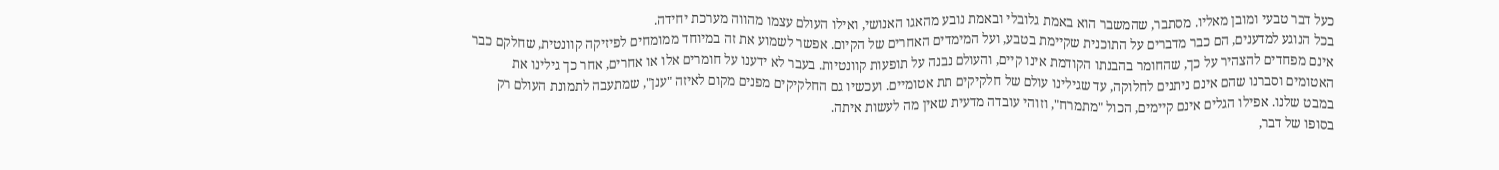כעל דבר טבעי ומובן מאליו. מסתבר, שהמשבר הוא באמת גלובלי ובאמת נובע מהאגו האנושי, ואילו העולם עצמו מהווה מערכת יחידה.
בכל הנוגע למדענים, הם כבר מדברים על התוכנית שקיימת בטבע, ועל המימדים האחרים של הקיום. אפשר לשמוע את זה במיוחד ממומחים לפיזיקה קוונטית, שחלקם כבר אינם מפחדים להצהיר על כך, שהחומר בהבנתו הקודמת אינו קיים, והעולם נבנה על תופעות קוונטיות. בעבר לא ידענו על חומרים אלו או אחרים, אחר כך גילינו את האטומים וסברנו שהם אינם ניתנים לחלוקה, עד שגילינו עולם של חלקיקים תת אטומיים. ועכשיו גם החלקיקים מפנים מקום לאיזה "ענן", שמתעבה לתמונת העולם רק במבט שלנו. אפילו הגלים אינם קיימים, הכול "מתמרח", וזוהי עובדה מדעית שאין מה לעשות איתה.
בסופו של דבר,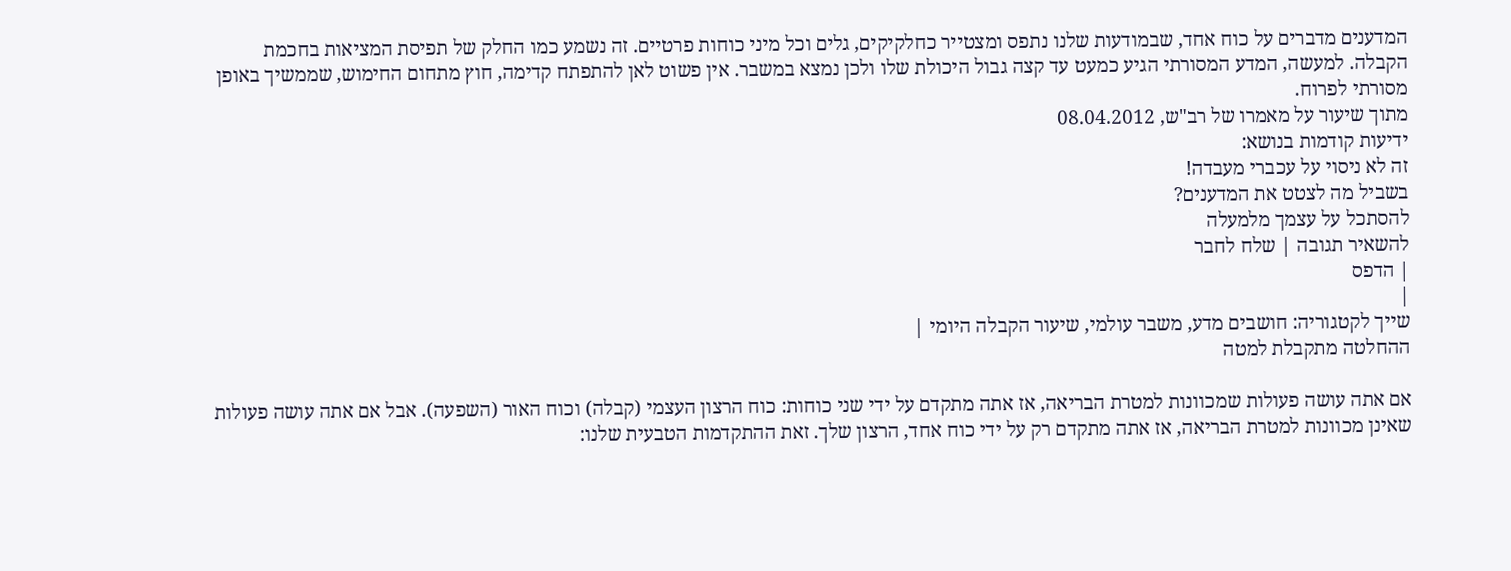המדענים מדברים על כוח אחד, שבמודעות שלנו נתפס ומצטייר כחלקיקים, גלים וכל מיני כוחות פרטיים. זה נשמע כמו החלק של תפיסת המציאות בחכמת הקבלה. למעשה, המדע המסורתי הגיע כמעט עד קצה גבול היכולת שלו ולכן נמצא במשבר. אין פשוט לאן להתפתח קדימה, חוץ מתחום החימוש, שממשיך באופן מסורתי לפרוח.
מתוך שיעור על מאמרו של רב"ש, 08.04.2012
ידיעות קודמות בנושא:
זה לא ניסוי על עכברי מעבדה!
בשביל מה לצטט את המדענים?
להסתכל על עצמך מלמעלה
להשאיר תגובה | שלח לחבר
| הדפס
|
שייך לקטגוריה: חושבים מדע, משבר עולמי, שיעור הקבלה היומי |
ההחלטה מתקבלת למטה

אם אתה עושה פעולות שמכוונות למטרת הבריאה, אז אתה מתקדם על ידי שני כוחות: כוח הרצון העצמי (קבלה) וכוח האור (השפעה). אבל אם אתה עושה פעולות שאינן מכוונות למטרת הבריאה, אז אתה מתקדם רק על ידי כוח אחד, הרצון שלך. זאת ההתקדמות הטבעית שלנו: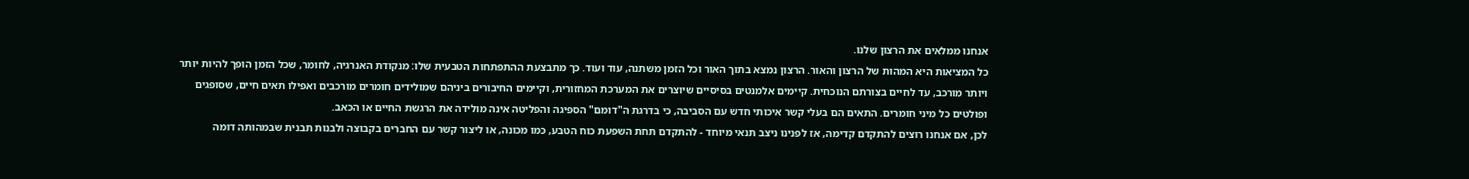אנחנו ממלאים את הרצון שלנו.
כל המציאות היא המהות של הרצון והאור. הרצון נמצא בתוך האור וכל הזמן משתנה, עוד ועוד. כך מתבצעת ההתפתחות הטבעית שלו: מנקודת האנרגיה, לחומר, שכל הזמן הופך להיות יותר ויותר מורכב, עד לחיים בצורתם הנוכחית. קיימים אלמנטים בסיסיים שיוצרים את המערכת המחזורית, וקיימים החיבורים ביניהם שמולידים חומרים מורכבים ואפילו תאים חיים, שסופגים ופולטים כל מיני חומרים. התאים הם בעלי קשר איכותי חדש עם הסביבה, כי בדרגת ה"דומם" הספיגה והפליטה אינה מולידה את הרגשת החיים או הכאב.
לכן, אם אנחנו רוצים להתקדם קדימה, אז לפנינו ניצב תנאי מיוחד - להתקדם תחת השפעת כוח הטבע, כמו מכונה, או ליצור קשר עם החברים בקבוצה ולבנות תבנית שבמהותה דומה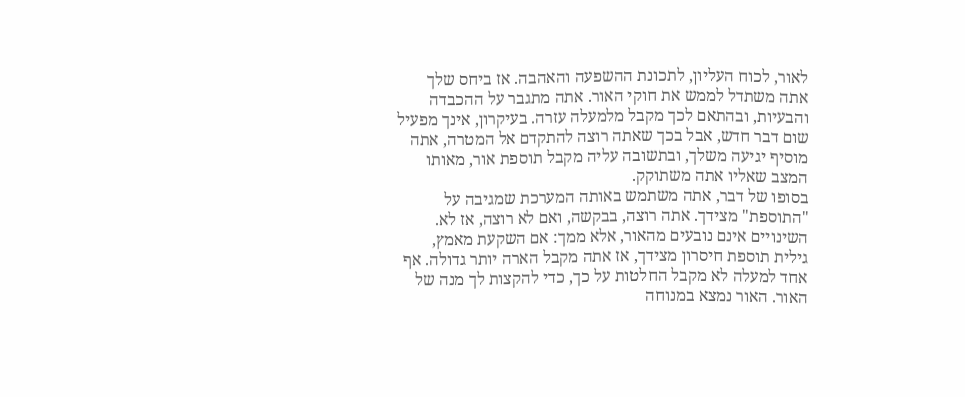לאור, לכוח העליון, לתכונת ההשפעה והאהבה. אז ביחס שלך אתה משתדל לממש את חוקי האור. אתה מתגבר על ההכבדה והבעיות, ובהתאם לכך מקבל מלמעלה עזרה. בעיקרון, אינך מפעיל שום דבר חדש, אבל בכך שאתה רוצה להתקדם אל המטרה, אתה מוסיף יגיעה משלך, ובתשובה עליה מקבל תוספת אור, מאותו המצב שאליו אתה משתוקק.
בסופו של דבר, אתה משתמש באותה המערכת שמגיבה על "התוספת" מצידך. אתה רוצה, בבקשה, ואם לא רוצה, אז לא. השינויים אינם נובעים מהאור, אלא ממך: אם השקעת מאמץ, גילית תוספת חיסרון מצידך, אז אתה מקבל הארה יותר גדולה. אף אחד למעלה לא מקבל החלטות על כך, כדי להקצות לך מנה של האור. האור נמצא במנוחה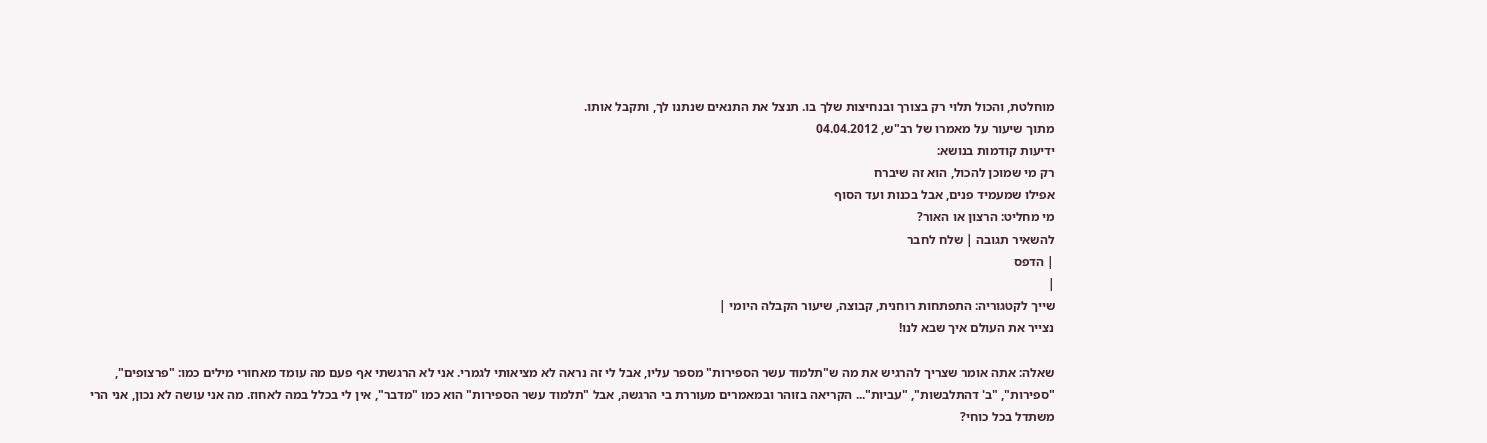מוחלטת, והכול תלוי רק בצורך ובנחיצות שלך בו. תנצל את התנאים שנתנו לך, ותקבל אותו.
מתוך שיעור על מאמרו של רב"ש, 04.04.2012
ידיעות קודמות בנושא:
רק מי שמוכן להכול, הוא זה שיברח
אפילו שמעמיד פנים, אבל בכנות ועד הסוף
מי מחליט: הרצון או האור?
להשאיר תגובה | שלח לחבר
| הדפס
|
שייך לקטגוריה: התפתחות רוחנית, קבוצה, שיעור הקבלה היומי |
נצייר את העולם איך שבא לנו!

שאלה: אתה אומר שצריך להרגיש את מה ש"תלמוד עשר הספירות" מספר עליו, אבל לי זה נראה לא מציאותי לגמרי. אני לא הרגשתי אף פעם מה עומד מאחורי מילים כמו: "פרצופים", "ספירות", "ב' דהתלבשות", "עביות"... הקריאה בזוהר ובמאמרים מעוררת בי הרגשה, אבל "תלמוד עשר הספירות" הוא כמו "מדבר", אין לי בכלל במה לאחוז. מה אני עושה לא נכון, אני הרי משתדל בכל כוחי?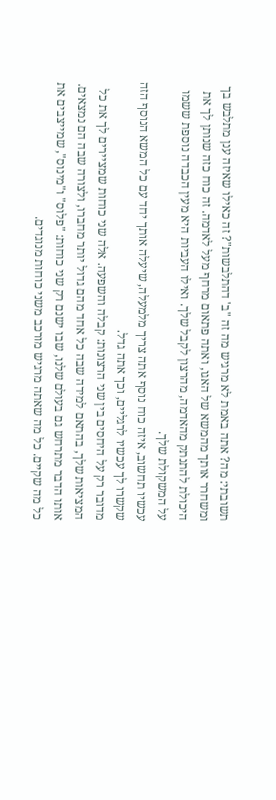תשובתי: מה? אתה באמת לא מרגיש מה זה "ב' דהתלבשות"? זה כאילו שאיזה ענן מתלבש בך ומשחרר אותך מהמשא של האגו, ואתה פתאום מרחף מעל לאדמה. זה כוח כזה שנותן לך את היכולת להתנתק מהאדמה, מהרצון לקבל שלך. ואילו העביות היא מעין הכבדה נוספת ששמו על המשקולת שלך.
עכשיו תחשוב, איזה כוח נוסף אתה צריך מלמעלה, שיעלה אותך יחד עם כל המשא הנוסף הזה שקשרו לך עכשיו לרגליים, וכך אתה גדל.
מדובר רק על היחסים בין שני הרצונות: קבלה והשפעה. אלה שני כוחות שמציירים לך את כל המציאות שלך, בהתאם למידה שבה כל אחד מהם גדול יותר מחברו, ולצורה שבה הם נמצאים.
אותו הדבר מתרחש גם בעולם שלנו, שבו ישנם רק שני כוחות: "פלוס" ו"מינוס", שמייצבים את כל מה שקיים. כל מה שאתה מרגיש מורכב משני כוחות מנוגדים.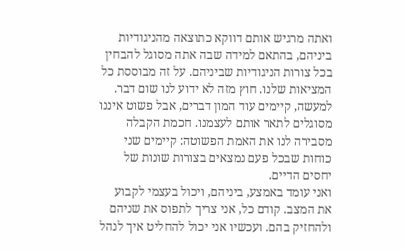ואתה מרגיש אותם דווקא כתוצאה מהניגודיות ביניהם, בהתאם למידה שבה אתה מסוגל להבחין בכל צורות הניגודיות שביניהם. על זה מבוססת כל המציאות שלנו. חוץ מזה לא ידוע לנו שום דבר.
למעשה, קיימים עוד המון דברים, אבל פשוט איננו מסוגלים לתאר אותם לעצמנו. חכמת הקבלה מסבירה לנו את האמת הפשוטה: קיימים שני כוחות שבכל פעם נמצאים בצורות שונות של יחסים הדיים.
ואני עומד באמצע, ביניהם, ויכול בעצמי לקבוע את המצב. קודם כל, אני צריך לתפוס את שניהם ולהחזיק בהם. ועכשיו אני יכול להחליט איך לנהל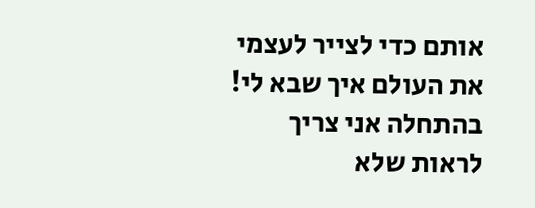אותם כדי לצייר לעצמי את העולם איך שבא לי!
בהתחלה אני צריך לראות שלא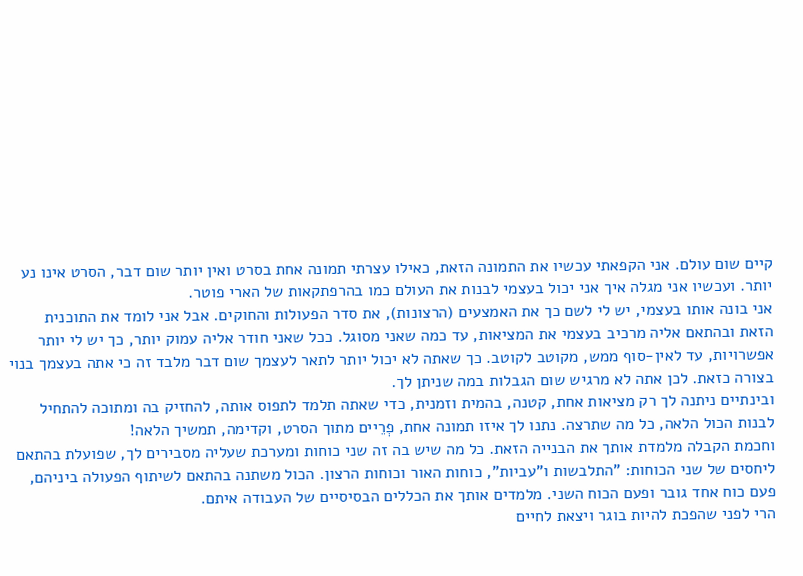קיים שום עולם. אני הקפאתי עכשיו את התמונה הזאת, כאילו עצרתי תמונה אחת בסרט ואין יותר שום דבר, הסרט אינו נע יותר. ועכשיו אני מגלה איך אני יכול בעצמי לבנות את העולם כמו בהרפתקאות של הארי פוטר.
אני בונה אותו בעצמי, יש לי לשם כך את האמצעים (הרצונות), את סדר הפעולות והחוקים. אבל אני לומד את התוכנית הזאת ובהתאם אליה מרכיב בעצמי את המציאות, עד כמה שאני מסוגל. ככל שאני חודר אליה עמוק יותר, כך יש לי יותר אפשרויות, עד לאין-סוף ממש, מקוטב לקוטב. כך שאתה לא יכול יותר לתאר לעצמך שום דבר מלבד זה כי אתה בעצמך בנוי בצורה כזאת. לכן אתה לא מרגיש שום הגבלות במה שניתן לך.
ובינתיים ניתנה לך רק מציאות אחת, קטנה, בהמית וזמנית, כדי שאתה תלמד לתפוס אותה, להחזיק בה ומתוכה להתחיל לבנות הכול הלאה, כל מה שתרצה. נתנו לך איזו תמונה אחת, פְרֵיים מתוך הסרט, וקדימה, תמשיך הלאה!
וחכמת הקבלה מלמדת אותך את הבנייה הזאת. כל מה שיש בה זה שני כוחות ומערכת שעליה מסבירים לך, שפועלת בהתאם ליחסים של שני הכוחות: "התלבשות ו"עביות", כוחות האור וכוחות הרצון. הכול משתנה בהתאם לשיתוף הפעולה ביניהם, פעם כוח אחד גובר ופעם הכוח השני. מלמדים אותך את הכללים הבסיסיים של העבודה איתם.
הרי לפני שהפכת להיות בוגר ויצאת לחיים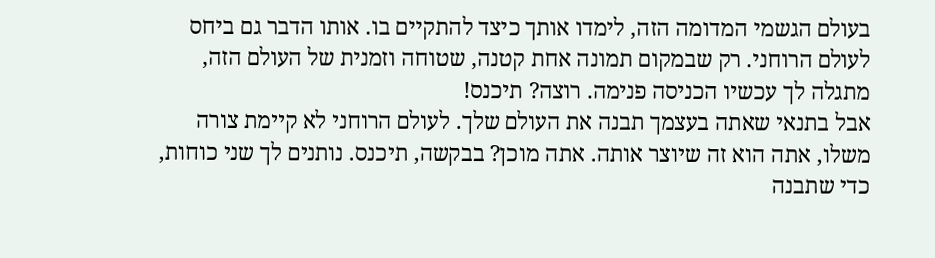בעולם הגשמי המדומה הזה, לימדו אותך כיצד להתקיים בו. אותו הדבר גם ביחס לעולם הרוחני. רק שבמקום תמונה אחת קטנה, שטוחה וזמנית של העולם הזה, מתגלה לך עכשיו הכניסה פנימה. רוצה? תיכנס!
אבל בתנאי שאתה בעצמך תבנה את העולם שלך. לעולם הרוחני לא קיימת צורה משלו, אתה הוא זה שיוצר אותה. אתה מוכן? בבקשה, תיכנס. נותנים לך שני כוחות, כדי שתבנה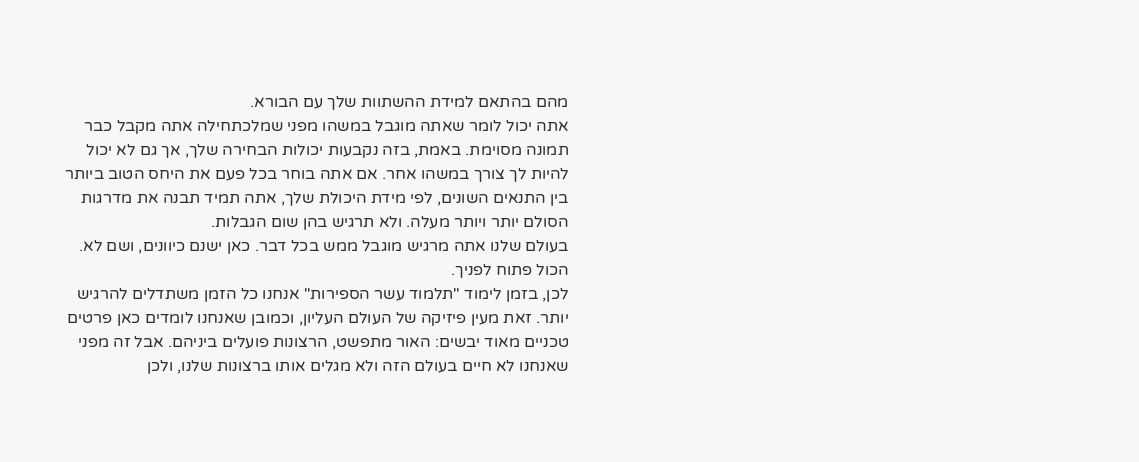מהם בהתאם למידת ההשתוות שלך עם הבורא.
אתה יכול לומר שאתה מוגבל במשהו מפני שמלכתחילה אתה מקבל כבר תמונה מסוימת. באמת, בזה נקבעות יכולות הבחירה שלך, אך גם לא יכול להיות לך צורך במשהו אחר. אם אתה בוחר בכל פעם את היחס הטוב ביותר בין התנאים השונים, לפי מידת היכולת שלך, אתה תמיד תבנה את מדרגות הסולם יותר ויותר מעלה. ולא תרגיש בהן שום הגבלות.
בעולם שלנו אתה מרגיש מוגבל ממש בכל דבר. כאן ישנם כיוונים, ושם לא. הכול פתוח לפניך.
לכן, בזמן לימוד "תלמוד עשר הספירות" אנחנו כל הזמן משתדלים להרגיש יותר. זאת מעין פיזיקה של העולם העליון, וכמובן שאנחנו לומדים כאן פרטים טכניים מאוד יבשים: האור מתפשט, הרצונות פועלים ביניהם. אבל זה מפני שאנחנו לא חיים בעולם הזה ולא מגלים אותו ברצונות שלנו, ולכן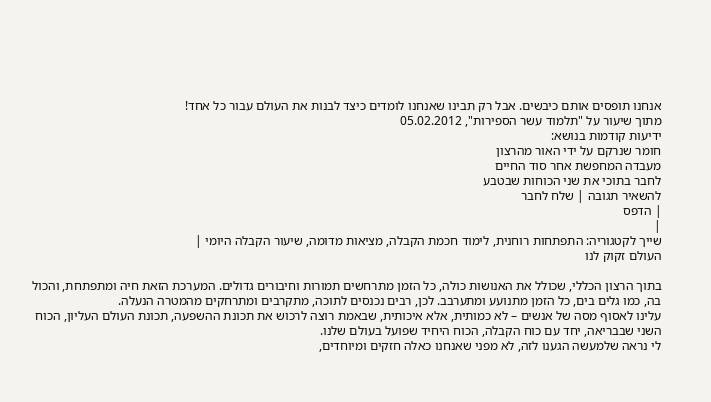אנחנו תופסים אותם כיבשים. אבל רק תבינו שאנחנו לומדים כיצד לבנות את העולם עבור כל אחד!
מתוך שיעור על "תלמוד עשר הספירות", 05.02.2012
ידיעות קודמות בנושא:
חומר שנרקם על ידי האור מהרצון
מעבדה המחפשת אחר סוד החיים
לחבר בתוכי את שני הכוחות שבטבע
להשאיר תגובה | שלח לחבר
| הדפס
|
שייך לקטגוריה: התפתחות רוחנית, לימוד חכמת הקבלה, מציאות מדומה, שיעור הקבלה היומי |
העולם זקוק לנו

בתוך הרצון הכללי, שכולל את האנושות כולה, כל הזמן מתרחשים תמורות וחיבורים גדולים. המערכת הזאת חיה ומתפתחת, והכול בה, כמו גלים בים, כל הזמן מתנועע ומתערבב. לכן, רבים נכנסים לתוכה, מתקרבים ומתרחקים מהמטרה הנעלה.
עלינו לאסוף מסה של אנשים – לא כמותית, אלא איכותית, שבאמת רוצה לרכוש את תכונת ההשפעה, תכונת העולם העליון, הכוח השני שבבריאה, יחד עם כוח הקבלה, הכוח היחיד שפועל בעולם שלנו.
לי נראה שלמעשה הגענו לזה, לא מפני שאנחנו כאלה חזקים ומיוחדים,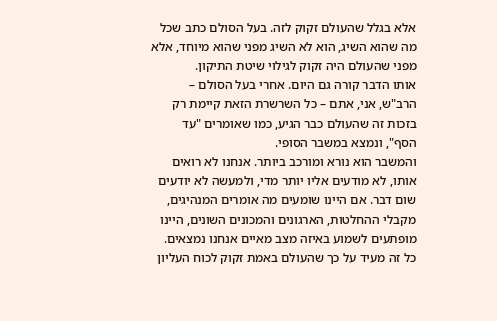אלא בגלל שהעולם זקוק לזה. בעל הסולם כתב שכל מה שהוא השיג, הוא לא השיג מפני שהוא מיוחד, אלא מפני שהעולם היה זקוק לגילוי שיטת התיקון.
אותו הדבר קורה גם היום. אחרי בעל הסולם – הרב"ש, אני, אתם – כל השרשרת הזאת קיימת רק בזכות זה שהעולם כבר הגיע, כמו שאומרים "עד הסף", ונמצא במשבר הסופי.
והמשבר הוא נורא ומורכב ביותר. אנחנו לא רואים אותו, לא מודעים אליו יותר מדי, ולמעשה לא יודעים שום דבר. אם היינו שומעים מה אומרים המנהיגים, מקבלי ההחלטות, הארגונים והמכונים השונים, היינו מופתעים לשמוע באיזה מצב מאיים אנחנו נמצאים.
כל זה מעיד על כך שהעולם באמת זקוק לכוח העליון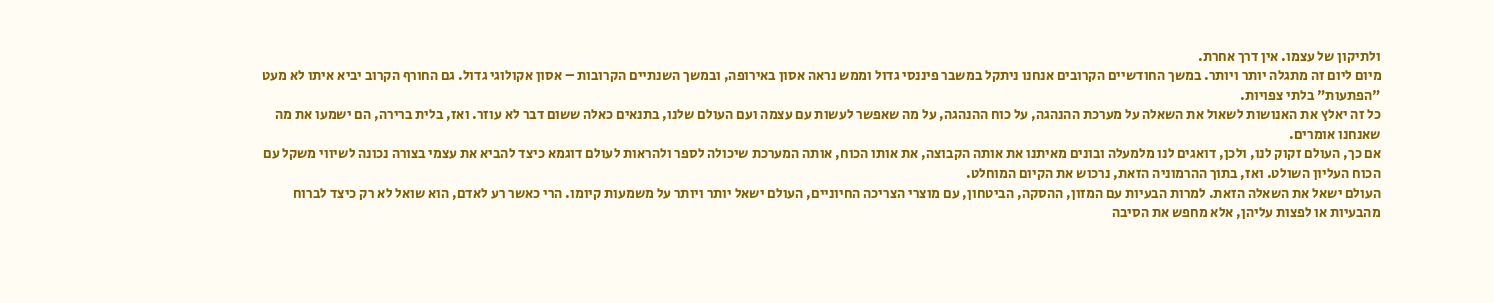ולתיקון של עצמו. אין דרך אחרת.
מיום ליום זה מתגלה יותר ויותר. במשך החודשיים הקרובים אנחנו ניתקל במשבר פיננסי גדול וממש נראה אסון באירופה, ובמשך השנתיים הקרובות – אסון אקולוגי גדול. גם החורף הקרוב יביא איתו לא מעט "הפתעות" בלתי צפויות.
כל זה יאלץ את האנושות לשאול את השאלה על מערכת ההנהגה, על כוח ההנהגה, על מה שאפשר לעשות עם עצמה ועם העולם שלנו, בתנאים כאלה ששום דבר לא עוזר. ואז, בלית ברירה, הם ישמעו את מה שאנחנו אומרים.
אם כך, העולם זקוק לנו, ולכן, דואגים לנו מלמעלה ובונים מאיתנו את אותה הקבוצה, את אותו הכוח, אותה המערכת שיכולה לספר ולהראות לעולם דוגמא כיצד להביא את עצמי בצורה נכונה לשיווי משקל עם הכוח העליון השולט. ואז, בתוך ההרמוניה הזאת, נרכוש את הקיום המוחלט.
העולם ישאל את השאלה הזאת. למרות הבעיות עם המזון, ההסקה, הביטחון, עם מוצרי הצריכה החיוניים, העולם ישאל יותר ויותר על משמעות קיומו. הרי כאשר רע לאדם, הוא שואל לא רק כיצד לברוח מהבעיות או לפצות עליהן, אלא מחפש את הסיבה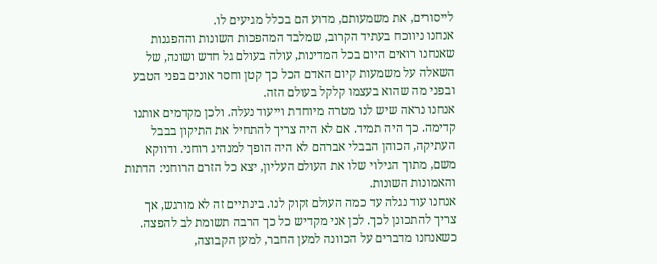לייסורים, את משמעותם, מדוע הם בכלל מגיעים לו.
אנחנו ניווכח בעתיד הקרוב, שמלבד המהפכות השונות וההפגנות שאנחנו רואים היום בכל המדינות, עולה בעולם גל חדש ושונה, של השאלה על משמעות קיום האדם הכל כך קטן וחסר אונים בפני הטבע ובפני מה שהוא בעצמו קלקל בעולם הזה.
אנחנו נראה שיש לנו מטרה מיוחדת וייעוד נעלה. ולכן מקדמים אותנו קדימה. כך היה תמיד. אם לא היה צריך להתחיל את התיקון בבבל העתיקה, הכוהן הבבלי אברהם לא היה הופך למנהיג רוחני. ודווקא משם, מתוך הגילוי שלו את העולם העליון, יצא כל הזרם הרוחני: הדתות והאמונות השונות.
אנחנו עוד נגלה עד כמה העולם זקוק לנו. בינתיים זה לא מורגש, אך צריך להתכונן לכך. לכן אני מקדיש כל כך הרבה תשומת לב להפצה.
כשאנחנו מדברים על הכוונה למען החבר, למען הקבוצה,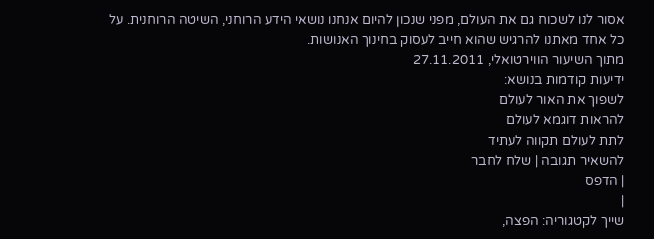אסור לנו לשכוח גם את העולם, מפני שנכון להיום אנחנו נושאי הידע הרוחני, השיטה הרוחנית. על כל אחד מאתנו להרגיש שהוא חייב לעסוק בחינוך האנושות.
מתוך השיעור הווירטואלי, 27.11.2011
ידיעות קודמות בנושא:
לשפוך את האור לעולם
להראות דוגמא לעולם
לתת לעולם תקווה לעתיד
להשאיר תגובה | שלח לחבר
| הדפס
|
שייך לקטגוריה: הפצה,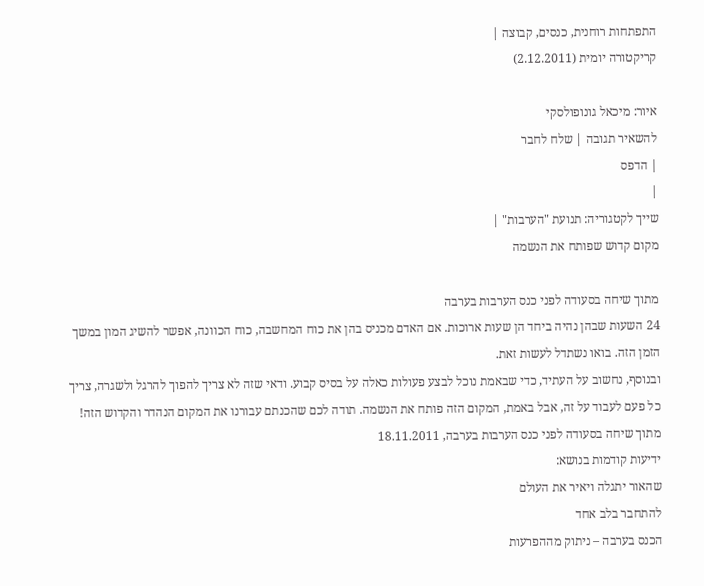התפתחות רוחנית, כנסים, קבוצה |
קריקטורה יומית (2.12.2011)

איור: מיכאל גונופולסקי
להשאיר תגובה | שלח לחבר
| הדפס
|
שייך לקטגוריה: תנועת "הערבות" |
מקום קדוש שפותח את הנשמה

מתוך שיחה בסעודה לפני כנס הערבות בערבה
24 השעות שבהן נהיה ביחד הן שעות ארוכות. אם האדם מכניס בהן את כוח המחשבה, כוח הכוונה, אפשר להשיג המון במשך הזמן הזה. בואו נשתדל לעשות זאת.
ובנוסף, נחשוב על העתיד, כדי שבאמת נוכל לבצע פעולות כאלה על בסיס קבוע. ודאי שזה לא צריך להפוך להרגל ולשגרה, צריך כל פעם לעבוד על זה, אבל באמת, המקום הזה פותח את הנשמה. תודה לכם שהכנתם עבורנו את המקום הנהדר והקדוש הזה!
מתוך שיחה בסעודה לפני כנס הערבות בערבה, 18.11.2011
ידיעות קודמות בנושא:
שהאור יתגלה ויאיר את העולם
להתחבר בלב אחד
הכנס בערבה – ניתוק מההפרעות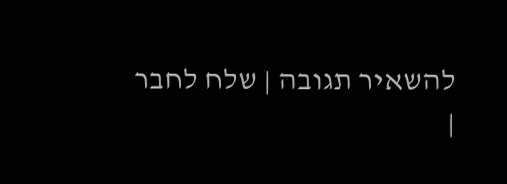להשאיר תגובה | שלח לחבר
|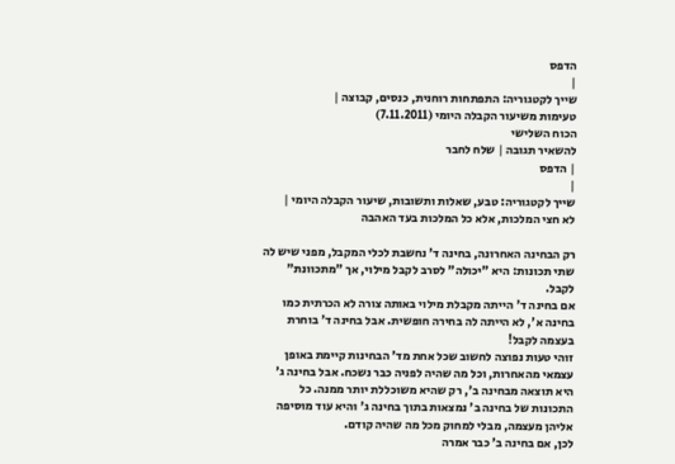הדפס
|
שייך לקטגוריה: התפתחות רוחנית, כנסים, קבוצה |
טעימות משיעור הקבלה היומי (7.11.2011)
הכוח השלישי
להשאיר תגובה | שלח לחבר
| הדפס
|
שייך לקטגוריה: טבע, שאלות ותשובות, שיעור הקבלה היומי |
לא חצי המלכות, אלא כל המלכות בעד האהבה

רק הבחינה האחרונה, בחינה ד' נחשבת לכלי המקבל, מפני שיש לה שתי תכונות: היא "יכולה" לסרב לקבל מילוי, אך "מתכוונת" לקבל.
אם בחינה ד' הייתה מקבלת מילוי באותה צורה לא הכרתית כמו בחינה א', לא הייתה לה בחירה חופשית. אבל בחינה ד' בוחרת בעצמה לקבל!
זוהי טעות נפוצה לחשוב שכל אחת מד' הבחינות קיימת באופן עצמאי מהאחרות, וכל מה שהיה לפניה כבר נשכח. אבל בחינה ג' היא תוצאה מבחינה ב', רק שהיא משוכללת יותר ממנה. כל התכונות של בחינה ב' נמצאות בתוך בחינה ג' והיא עוד מוסיפה אליהן מעצמה, מבלי למחוק מכל מה שהיה קודם.
לכן, אם בחינה ב' כבר אמרה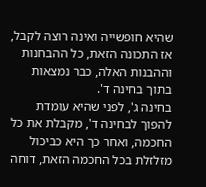שהיא חופשייה ואינה רוצה לקבל, אז התכונה הזאת, כל ההבחנות וההבנות האלה, כבר נמצאות בתוך בחינה ד'.
בחינה ג', לפני שהיא עומדת להפוך לבחינה ד', מקבלת את כל החכמה, ואחר כך היא כביכול מזלזלת בכל החכמה הזאת, דוחה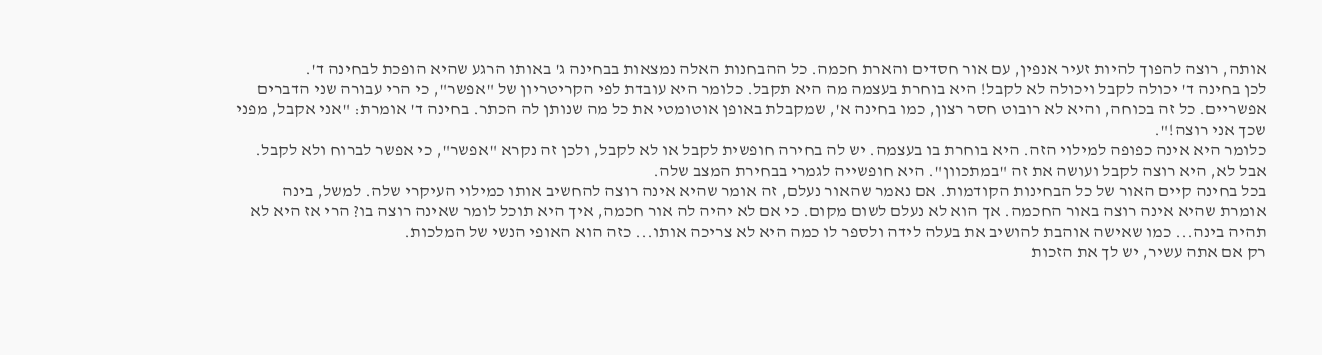אותה, רוצה להפוך להיות זעיר אנפין, עם אור חסדים והארת חכמה. כל ההבחנות האלה נמצאות בבחינה ג' באותו הרגע שהיא הופכת לבחינה ד'.
לכן בחינה ד' יכולה לקבל ויכולה לא לקבל! היא בוחרת בעצמה מה היא תקבל. כלומר היא עובדת לפי הקריטריון של "אפשר", כי הרי עבורה שני הדברים אפשריים. כל זה בכוחה, והיא לא רובוט חסר רצון, כמו בחינה א', שמקבלת באופן אוטומטי את כל מה שנותן לה הכתר. בחינה ד' אומרת: "אני אקבל, מפני שכך אני רוצה!".
כלומר היא אינה כפופה למילוי הזה. היא בוחרת בו בעצמה. יש לה בחירה חופשית לקבל או לא לקבל, ולכן זה נקרא "אפשר", כי אפשר לברוח ולא לקבל. אבל לא, היא רוצה לקבל ועושה את זה "במתכוון". היא חופשייה לגמרי בבחירת המצב שלה.
בכל בחינה קיים האור של כל הבחינות הקודמות. אם נאמר שהאור נעלם, זה אומר שהיא אינה רוצה להחשיב אותו כמילוי העיקרי שלה. למשל, בינה אומרת שהיא אינה רוצה באור החכמה. אך הוא לא נעלם לשום מקום. כי אם לא יהיה לה אור חכמה, איך היא תוכל לומר שאינה רוצה בו? הרי אז היא לא תהיה בינה... כמו שאישה אוהבת להושיב את בעלה לידה ולספר לו כמה היא לא צריכה אותו... כזה הוא האופי הנשי של המלכות.
רק אם אתה עשיר, יש לך את הזכות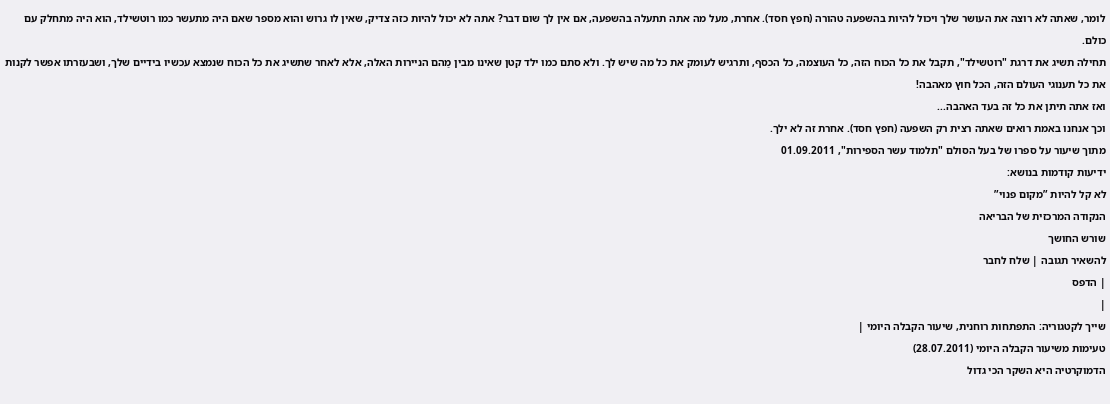לומר, שאתה לא רוצה את העושר שלך ויכול להיות בהשפעה טהורה (חפץ חסד). אחרת, מעל מה אתה תתעלה בהשפעה, אם אין לך שום דבר? אתה לא יכול להיות כזה צדיק, שאין לו גרוש והוא מספר שאם היה מתעשר כמו רוטשילד, הוא היה מתחלק עם כולם.
תחילה תשיג את דרגת "רוטשילד", תקבל את כל הכוח הזה, כל העוצמה, כל הכסף, ותרגיש לעומק את כל מה שיש לך. ולא סתם כמו ילד קטן שאינו מבין מַהם הניירות האלה, אלא לאחר שתשיג את כל הכוח שנמצא עכשיו בידיים שלך, ושבעזרתו אפשר לקנות את כל תענוגי העולם הזה, הכל חוץ מאהבה!
ואז אתה תיתן את כל זה בעד האהבה...
וכך אנחנו באמת רואים שאתה רצית רק השפעה (חפץ חסד). אחרת זה לא ילך.
מתוך שיעור על ספרו של בעל הסולם "תלמוד עשר הספירות", 01.09.2011
ידיעות קודמות בנושא:
לא קל להיות ʺמקום פנויʺ
הנקודה המרכזית של הבריאה
שורש החושך
להשאיר תגובה | שלח לחבר
| הדפס
|
שייך לקטגוריה: התפתחות רוחנית, שיעור הקבלה היומי |
טעימות משיעור הקבלה היומי (28.07.2011)
הדמוקרטיה היא השקר הכי גדול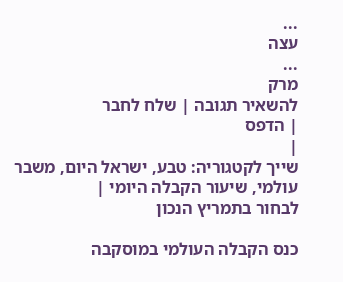...
עצה
...
מרק
להשאיר תגובה | שלח לחבר
| הדפס
|
שייך לקטגוריה: טבע, ישראל היום, משבר עולמי, שיעור הקבלה היומי |
לבחור בתמריץ הנכון

כנס הקבלה העולמי במוסקבה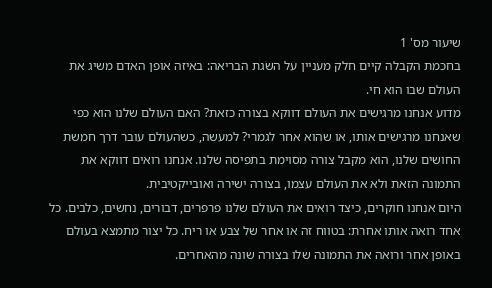שיעור מס' 1
בחכמת הקבלה קיים חלק מעניין על השׂגת הבריאה: באיזה אופן האדם משיג את העולם שבו הוא חי.
מדוע אנחנו מרגישים את העולם דווקא בצורה כזאת? האם העולם שלנו הוא כפי שאנחנו מרגישים אותו, או שהוא אחר לגמרי? למעשה, כשהעולם עובר דרך חמשת החושים שלנו, הוא מקבל צורה מסוימת בתפיסה שלנו. אנחנו רואים דווקא את התמונה הזאת ולא את העולם עצמו, בצורה ישירה ואובייקטיבית.
היום אנחנו חוקרים, כיצד רואים את העולם שלנו פרפרים, דבורים, נחשים, כלבים. כל אחד רואה אותו אחרת: בטווח זה או אחר של צבע או ריח. כל יצור מתמצא בעולם באופן אחר ורואה את התמונה שלו בצורה שונה מהאחרים.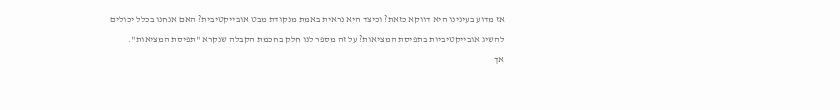אז מדוע בעינינו היא דווקא כזאת? וכיצד היא נראית באמת מנקודת מבט אובייקטיבית? האם אנחנו בכלל יכולים להשיג אובייקטיביות בתפיסת המציאות? על זה מספר לנו חלק בחכמת הקבלה שנקרא "תפיסת המציאות".
אך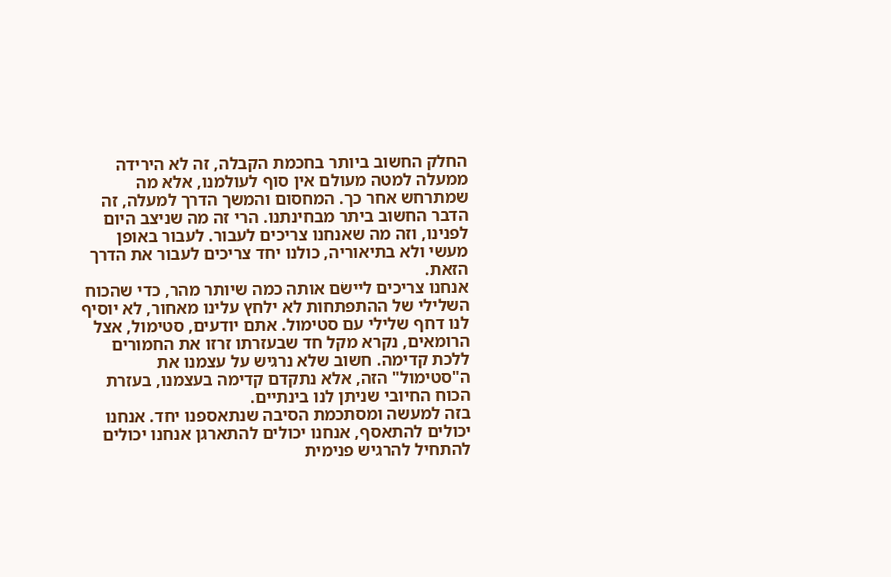החלק החשוב ביותר בחכמת הקבלה, זה לא הירידה ממעלה למטה מעולם אין סוף לעולמנו, אלא מה שמתרחש אחר כך. המחסום והמשך הדרך למעלה, זה הדבר החשוב ביתר מבחינתנו. הרי זה מה שניצב היום לפנינו, וזה מה שאנחנו צריכים לעבור. לעבור באופן מעשי ולא בתיאוריה, כולנו יחד צריכים לעבור את הדרך הזאת.
אנחנו צריכים ליישׂם אותה כמה שיותר מהר, כדי שהכוח השלילי של ההתפתחות לא ילחץ עלינו מאחור, לא יוסיף לנו דחף שלילי עם סטימול. אתם יודעים, סטימול, אצל הרומאים, נקרא מקל חד שבעזרתו זרזו את החמורים ללכת קדימה. חשוב שלא נרגיש על עצמנו את ה"סטימול" הזה, אלא נתקדם קדימה בעצמנו, בעזרת הכוח החיובי שניתן לנו בינתיים.
בזה למעשה ומסתכמת הסיבה שנתאספנו יחד. אנחנו יכולים להתאסף, אנחנו יכולים להתארגן אנחנו יכולים להתחיל להרגיש פנימית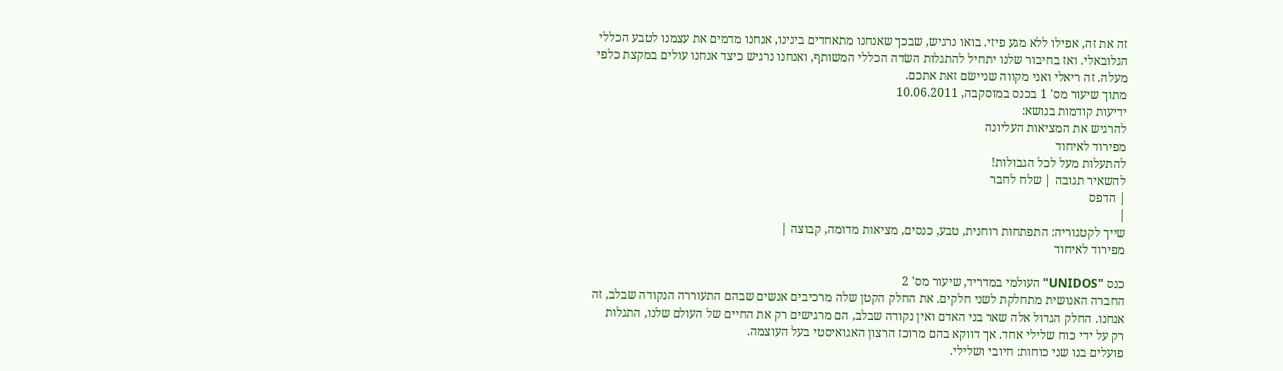זה את זה, אפילו ללא מגע פיזי. בואו נרגיש, שבכך שאנחנו מתאחדים בינינו, אנחנו מדמים את עצמנו לטבע הכללי הגלובאלי. ואז בחיבור שלנו יתחיל להתגלות השׂדה הכללי המשותף, ואנחנו נרגיש כיצד אנחנו עולים במקצת כלפי מעלה. זה ריאלי ואני מקווה שניישׂם זאת אתכם.
מתוך שיעור מס' 1 בכנס במוסקבה, 10.06.2011
ידיעות קודמות בנושא:
להרגיש את המציאות העליונה
מפירוד לאיחוד
להתעלות מעל לכל הגבולות!
להשאיר תגובה | שלח לחבר
| הדפס
|
שייך לקטגוריה: התפתחות רוחנית, טבע, כנסים, מציאות מדומה, קבוצה |
מפירוד לאיחוד

כנס "UNIDOS" העולמי במדריד, שיעור מס' 2
החברה האנושית מתחלקת לשני חלקים. את החלק הקטן שלה מרכיבים אנשים שבהם התעוררה הנקודה שבלב, זה אנחנו. החלק הגדול אלה שאר בני האדם ואין נקודה שבלב, הם מרגישים רק את החיים של העולם שלנו, התגלות רק על ידי כוח שלילי אחד. אך דווקא בהם מרוכז הרצון האגואיסטי בעל העוצמה.
פועלים בנו שני כוחות: חיובי ושלילי.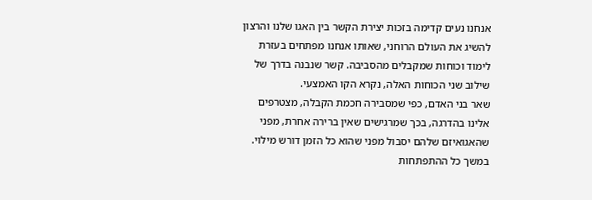אנחנו נעים קדימה בזכות יצירת הקשר בין האגו שלנו והרצון להשיג את העולם הרוחני, שאותו אנחנו מפתחים בעזרת לימוד וכוחות שמקבלים מהסביבה. קשר שנבנה בדרך של שילוב שני הכוחות האלה, נקרא הקו האמצעי.
שאר בני האדם, כפי שמסבירה חכמת הקבלה, מצטרפים אלינו בהדרגה, בכך שמרגישים שאין ברירה אחרת, מפני שהאגואיזם שלהם יסבול מפני שהוא כל הזמן דורש מילוי. במשך כל ההתפתחות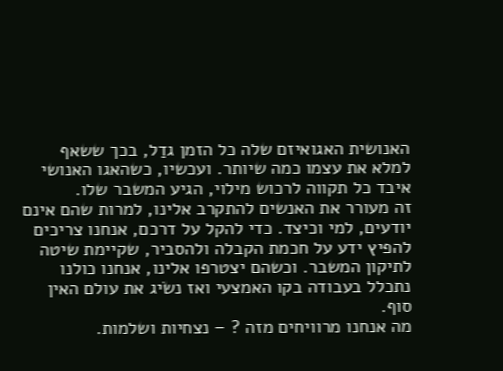האנושית האגואיזם שלה כל הזמן גדַל, בכך ששאף למלא את עצמו כמה שיותר. ועכשיו, כשהאגו האנושי איבד כל תקווה לרכוש מילוי, הגיע המשבר שלו.
זה מעורר את האנשים להתקרב אלינו, למרות שהם אינם יודעים, למי וכיצד. כדי להקל על דרכם, אנחנו צריכים להפיץ ידע על חכמת הקבלה ולהסביר, שקיימת שיטה לתיקון המשבר. וכשהם יצטרפו אלינו, אנחנו כולנו נתכלל בעבודה בקו האמצעי ואז נשׂיג את עולם האין סוף.
מה אנחנו מרוויחים מזה ? – נצחיות ושלמות.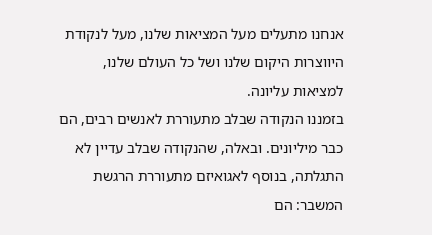אנחנו מתעלים מעל המציאות שלנו, מעל לנקודת היווצרות היקום שלנו ושל כל העולם שלנו, למציאות עליונה.
בזמננו הנקודה שבלב מתעוררת לאנשים רבים, הם כבר מיליונים. ובאלה, שהנקודה שבלב עדיין לא התגלתה, בנוסף לאגואיזם מתעוררת הרגשת המשבר: הם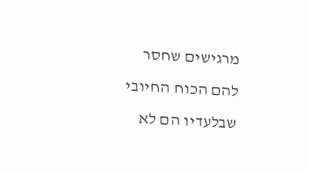מרגישים שחסר להם הכוח החיובי שבלעדיו הם לא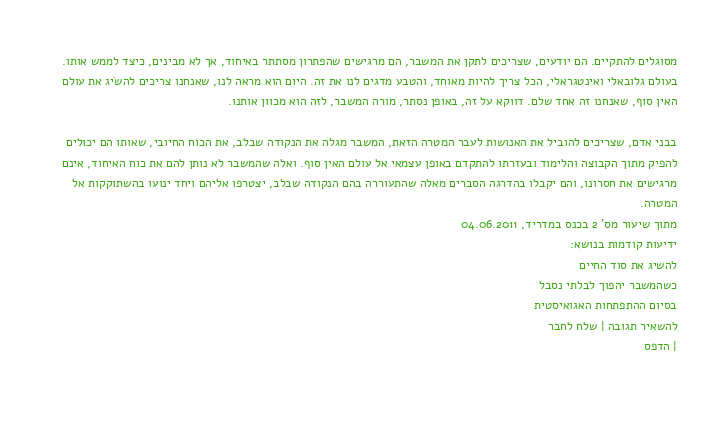מסוגלים להתקיים. הם יודעים, שצריכים לתקן את המשבר, הם מרגישים שהפתרון מסתתר באיחוד, אך לא מבינים, כיצד לממש אותו.
בעולם גלובאלי ואינטגראלי, הכל צריך להיות מאוחד, והטבע מדגים לנו את זה. היום הוא מראה לנו, שאנחנו צריכים להשׂיג את עולם האין סוף, שאנחנו זה אחד שלם. דווקא על זה, באופן נסתר, מורה המשבר, לזה הוא מכוון אותנו.

בבני אדם, שצריכים להוביל את האנושות לעבר המטרה הזאת, המשבר מגלה את הנקודה שבלב, את הכוח החיובי, שאותו הם יכולים להפיק מתוך הקבוצה והלימוד ובעזרתו להתקדם באופן עצמאי אל עולם האין סוף. ואלה שהמשבר לא נותן להם את כוח האיחוד, אינם מרגישים את חסרונו, והם יקבלו בהדרגה הסברים מאלה שהתעוררה בהם הנקודה שבלב, יצטרפו אליהם ויחד ינועו בהשתוקקות אל המטרה.
מתוך שיעור מס' 2 בכנס במדריד, 04.06.2011
ידיעות קודמות בנושא:
להשיג את סוד החיים
כשהמשבר יהפוך לבלתי נסבל
בסיום ההתפתחות האגואיסטית
להשאיר תגובה | שלח לחבר
| הדפס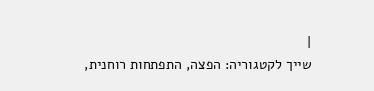|
שייך לקטגוריה: הפצה, התפתחות רוחנית,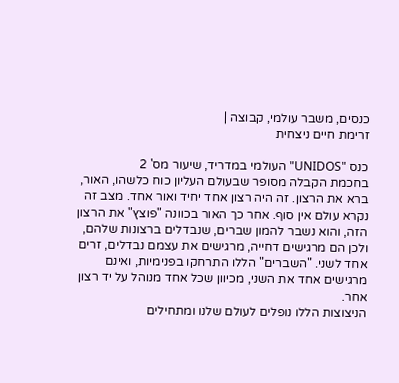כנסים, משבר עולמי, קבוצה |
זרימת חיים ניצחית

כנס "UNIDOS" העולמי במדריד, שיעור מס' 2
בחכמת הקבלה מסופר שבעולם העליון כוח כלשהו, האור, ברא את הרצון. זה היה רצון אחד יחיד ואור אחד. מצב זה נקרא עולם אין סוף. אחר כך האור בכוונה "פוצץ" את הרצון הזה, והוא נשבר להמון שברים, שנבדלים ברצונות שלהם, ולכן הם מרגישים דחייה, מרגישים את עצמם נבדלים, זרים אחד לשני. "השברים" הללו התרחקו בפנימיות, ואינם מרגישים אחד את השני, מכיוון שכל אחד מנוהל על יד רצון אחר.
הניצוצות הללו נופלים לעולם שלנו ומתחילים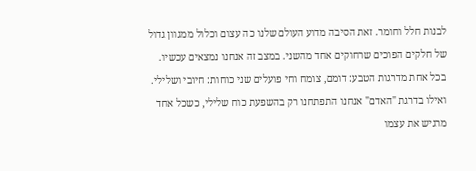לבנות חלל וחומר. זאת הסיבה מדוע העולם שלנו כה עצום וכלול ממגוון גדול של חלקים הפוכים שרחוקים אחד מהשני. במצב זה אנחנו נמצאים עכשיו.
בכל אחת מדרגות הטבע: דומם, צומח וחי פועלים שני כוחות: חיובי ושלילי. ואילו בדרגת "האדם" אנחנו התפתחנו רק בהשפעת כוח שלילי, כשכל אחד מרגיש את עצמו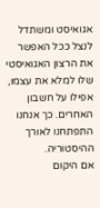אגואיסט ומשתדל לנצל ככל האפשר את הרצון האגואיסטי שלו למלא את עצמו, אפילו על חשבון האחרים. כך אנחנו התפתחנו לאורך ההיסטוריה.
אם היקום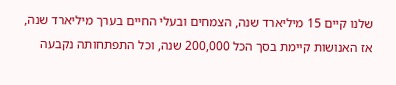שלנו קיים 15 מיליארד שנה, הצמחים ובעלי החיים בערך מיליארד שנה, אז האנושות קיימת בסך הכל 200,000 שנה, וכל התפתחותה נקבעה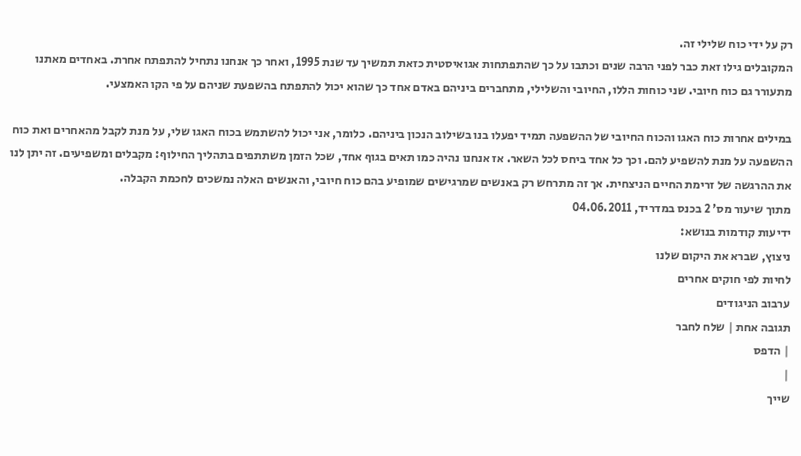רק על ידי כוח שלילי זה.
המקובלים גילו זאת כבר לפני הרבה שנים וכתבו על כך שהתפתחות אגואיסטית כזאת תמשיך עד שנת 1995, ואחר כך אנחנו נתחיל להתפתח אחרת. באחדים מאתנו מתעורר גם כוח חיובי. שני כוחות הללו, החיובי והשלילי, מתחברים ביניהם באדם אחד כך שהוא יכול להתפתח בהשפעת שניהם על פי הקו האמצעי.

במילים אחרות כוח האגו והכוח החיובי של ההשפעה תמיד יפעלו בנו בשילוב הנכון ביניהם. כלומר, אני יכול להשתמש בכוח האגו שלי, על מנת לקבל מהאחרים ואת כוח ההשפעה על מנת להשפיע להם. וכך כל אחד ביחס לכל השאר. אז אנחנו נהיה כמו תאים בגוף אחד, שכל הזמן משתתפים בתהליך החילוף: מקבלים ומשפיעים. זה יתן לנו את ההרגשה של זרימת החיים הניצחית. אך זה מתרחש רק באנשים שמרגישים שמופיע בהם כוח חיובי, והאנשים האלה נמשכים לחכמת הקבלה.
מתוך שיעור מס' 2 בכנס במדריד, 04.06.2011
ידיעות קודמות בנושא:
ניצוץ, שברא את היקום שלנו
לחיות לפי חוקים אחרים
ערבוב הניגודים
תגובה אחת | שלח לחבר
| הדפס
|
שייך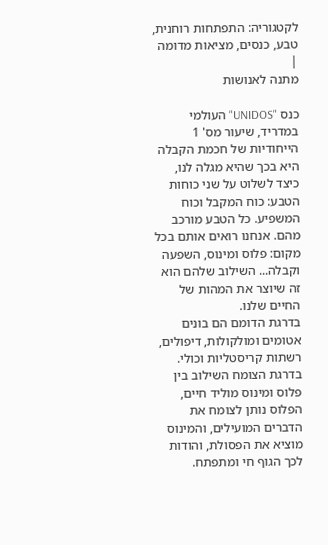לקטגוריה: התפתחות רוחנית, טבע, כנסים, מציאות מדומה |
מתנה לאנושות

כנס "UNIDOS" העולמי במדריד, שיעור מס' 1
הייחודיות של חכמת הקבלה היא בכך שהיא מגלה לנו, כיצד לשלוט על שני כוחות הטבע: כוח המקבל וכוח המשפיע. כל הטבע מורכב מהם. אנחנו רואים אותם בכל מקום: פלוס ומינוס, השפעה וקבלה... השילוב שלהם הוא זה שיוצר את המהות של החיים שלנו.
בדרגת הדומם הם בונים אטומים ומולקולות, דיפולים, רשתות קריסטליות וכולי.
בדרגת הצומח השילוב בין פלוס ומינוס מוליד חיים, הפלוס נותן לצומח את הדברים המועילים, והמינוס מוציא את הפסולת, והודות לכך הגוף חי ומתפתח.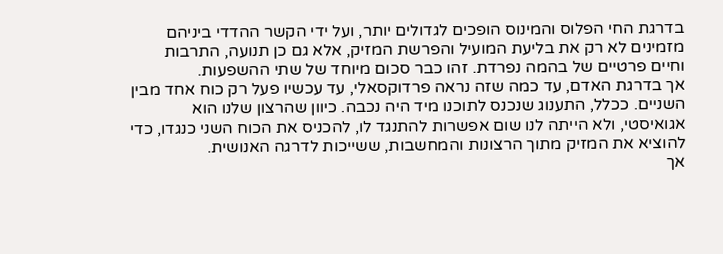בדרגת החי הפלוס והמינוס הופכים לגדולים יותר, ועל ידי הקשר ההדדי ביניהם מזמינים לא רק את בליעת המועיל והפרשת המזיק, אלא גם כן תנועה, התרבות וחיים פרטיים של בהמה נפרדת. זהו כבר סכום מיוחד של שתי ההשפעות.
אך בדרגת האדם, עד כמה שזה נראה פרדוקסאלי, עד עכשיו פעל רק כוח אחד מבין השניים. ככלל, התענוג שנכנס לתוכנו מיד היה נכבה. כיוון שהרצון שלנו הוא אגואיסטי, ולא הייתה לנו שום אפשרות להתנגד לו, להכניס את הכוח השני כנגדו, כדי להוציא את המזיק מתוך הרצונות והמחשבות, ששייכות לדרגה האנושית.
אך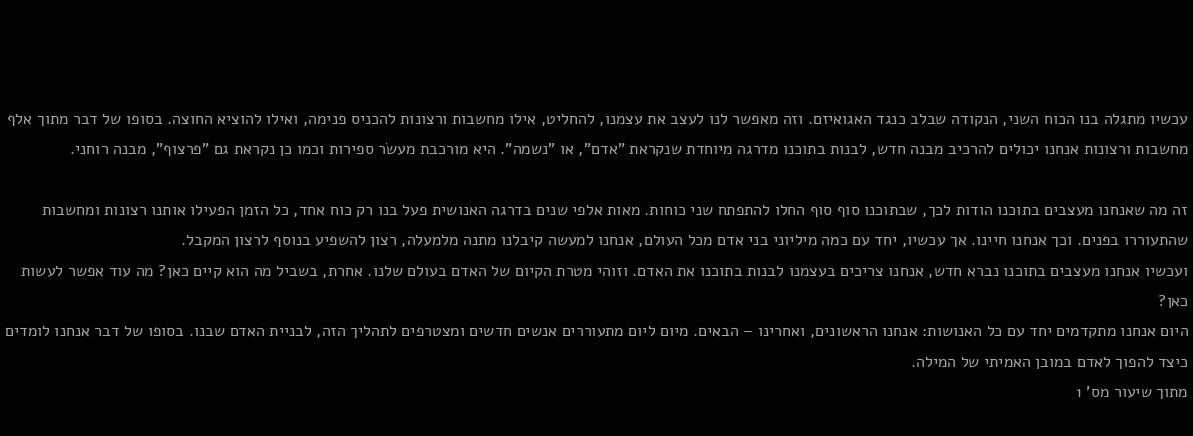עכשיו מתגלה בנו הכוח השני, הנקודה שבלב כנגד האגואיזם. וזה מאפשר לנו לעצב את עצמנו, להחליט, אילו מחשבות ורצונות להכניס פנימה, ואילו להוציא החוצה. בסופו של דבר מתוך אלף מחשבות ורצונות אנחנו יכולים להרכיב מבנה חדש, לבנות בתוכנו מדרגה מיוחדת שנקראת "אדם", או "נשמה". היא מורכבת מעשׂר ספירות וכמו כן נקראת גם "פרצוף", מבנה רוחני.

זה מה שאנחנו מעצבים בתוכנו הודות לכך, שבתוכנו סוף סוף החלו להתפתח שני כוחות. מאות אלפי שנים בדרגה האנושית פעל בנו רק כוח אחד, כל הזמן הפעילו אותנו רצונות ומחשבות שהתעוררו בפנים. וכך אנחנו חיינו. אך עכשיו, יחד עם כמה מיליוני בני אדם מכל העולם, אנחנו למעשה קיבלנו מתנה מלמעלה, רצון להשפיע בנוסף לרצון המקבל.
ועכשיו אנחנו מעצבים בתוכנו נברא חדש, אנחנו צריכים בעצמנו לבנות בתוכנו את האדם. וזוהי מטרת הקיום של האדם בעולם שלנו. אחרת, בשביל מה הוא קיים כאן? מה עוד אפשר לעשות כאן?
היום אנחנו מתקדמים יחד עם כל האנושות: אנחנו הראשונים, ואחרינו – הבאים. מיום ליום מתעוררים אנשים חדשים ומצטרפים לתהליך הזה, לבניית האדם שבנו. בסופו של דבר אנחנו לומדים כיצד להפוך לאדם במובן האמיתי של המילה.
מתוך שיעור מס' 1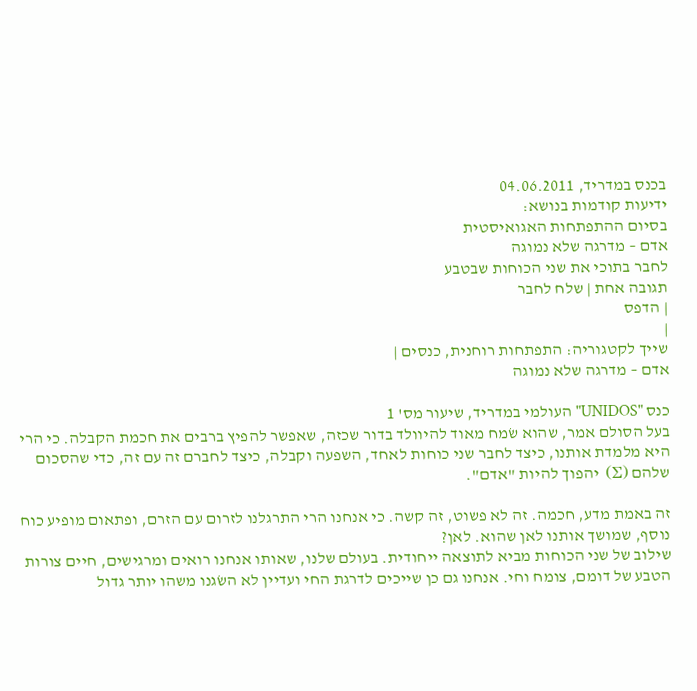בכנס במדריד, 04.06.2011
ידיעות קודמות בנושא:
בסיום ההתפתחות האגואיסטית
אדם – מדרגה שלא נמוגה
לחבר בתוכי את שני הכוחות שבטבע
תגובה אחת | שלח לחבר
| הדפס
|
שייך לקטגוריה: התפתחות רוחנית, כנסים |
אדם – מדרגה שלא נמוגה

כנס "UNIDOS" העולמי במדריד, שיעור מס' 1
בעל הסולם אמר, שהוא שׂמח מאוד להיוולד בדור שכזה, שאפשר להפיץ ברבים את חכמת הקבלה. כי הרי היא מלמדת אותנו, כיצד לחבר שני כוחות לאחד, השפעה וקבלה, כיצד לחברם זה עם זה, כדי שהסכום שלהם (Σ) יהפוך להיות "אדם".

זה באמת מדע, חכמה. זה לא פשוט, זה קשה. כי אנחנו הרי התרגלנו לזרום עם הזרם, ופתאום מופיע כוח נוסף, שמושך אותנו לאן שהוא. לאן?
שילוב של שני הכוחות מביא לתוצאה ייחודית. בעולם שלנו, שאותו אנחנו רואים ומרגישים, חיים צורות הטבע של דומם, צומח וחי. אנחנו גם כן שייכים לדרגת החי ועדיין לא השׂגנו משהו יותר גדול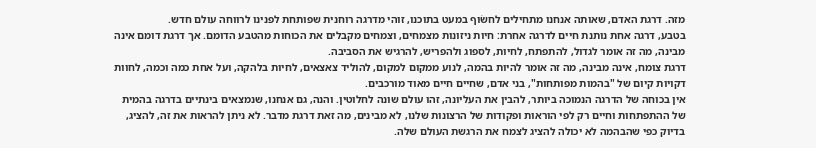מזה. דרגת האדם, שאותה אנחנו מתחילים לחשׂוף במעט בתוכנו, זוהי מדרגה רוחנית שפותחת לפנינו לרווחה עולם חדש.
בטבע, דרגה אחת נותנת חיים לדרגה אחרת: חיות ניזונות מצמחים, וצמחים מקבלים את הכוחות מהטבע הדומם. אך דרגת דומם אינה מבינה, מה זה אומר לגדול, להתפתח, לחיות, לספוג ולהפריש, להרגיש את הסביבה.
דרגת צומח, אינה מבינה, מה זה אומר להיות בהמה, לנוע ממקום למקום, להוליד צאצאים, לחיות בלהקה, ועל אחת כמה וכמה, לחוות דקויות קיום של "בהמות מפותחות", בני אדם, שחיים חיים מאוד מורכבים.
אין בכוחה של הדרגה הנמוכה ביותר, להבין את העליונה, זהו עולם שונה לחלוטין. והנה, גם אנחנו, שנמצאים בינתיים בדרגה בהמית של ההתפתחות וחיים רק לפי הוראות ופקודות של הרצונות שלנו, לא מבינים, מה זאת דרגת מדבר. לא ניתן להראות את זה, להציג, בדיוק כפי שהבהמה לא יכולה להציג לצמח את הרגשת העולם שלה.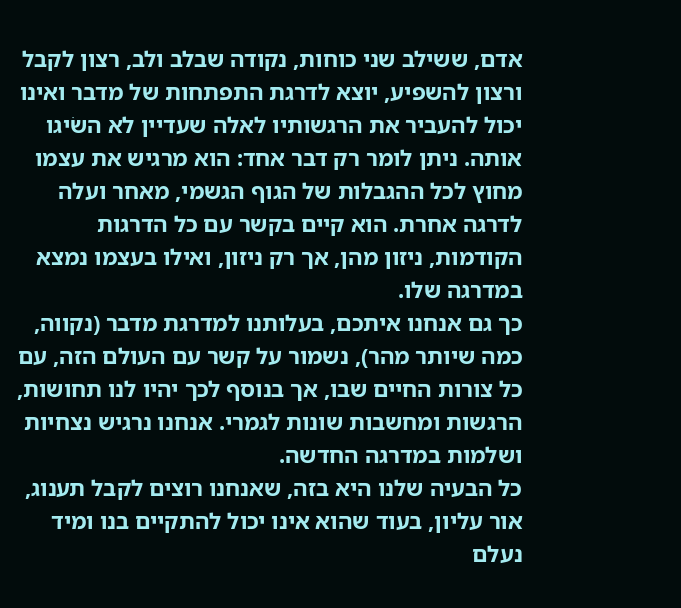אדם, ששילב שני כוחות, נקודה שבלב ולב, רצון לקבל ורצון להשפיע, יוצא לדרגת התפתחות של מדבר ואינו יכול להעביר את הרגשותיו לאלה שעדיין לא השׂיגו אותה. ניתן לומר רק דבר אחד: הוא מרגיש את עצמו מחוץ לכל ההגבלות של הגוף הגשמי, מאחר ועלה לדרגה אחרת. הוא קיים בקשר עם כל הדרגות הקודמות, ניזון מהן, אך רק ניזון, ואילו בעצמו נמצא במדרגה שלו.
כך גם אנחנו איתכם, בעלותנו למדרגת מדבר (נקווה, כמה שיותר מהר), נשמור על קשר עם העולם הזה, עם כל צורות החיים שבו, אך בנוסף לכך יהיו לנו תחושות, הרגשות ומחשבות שונות לגמרי. אנחנו נרגיש נצחיות ושלמות במדרגה החדשה.
כל הבעיה שלנו היא בזה, שאנחנו רוצים לקבל תענוג, אור עליון, בעוד שהוא אינו יכול להתקיים בנו ומיד נעלם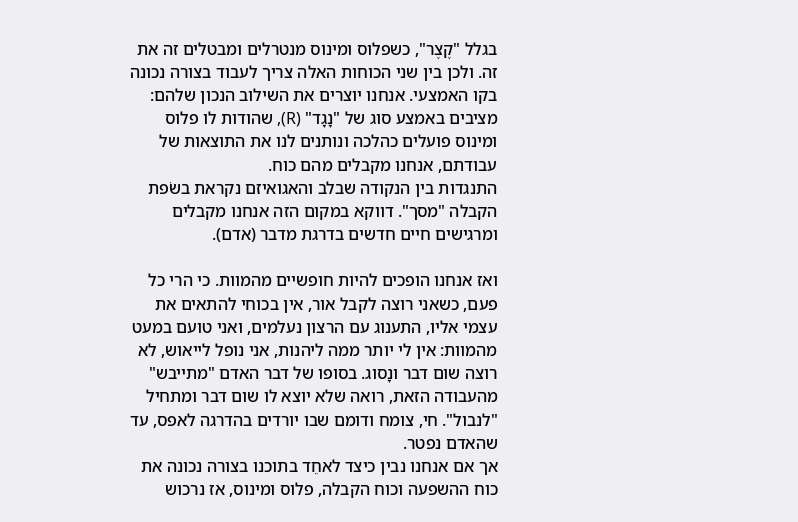בגלל "קֶצֶר", כשפלוס ומינוס מנטרלים ומבטלים זה את זה. ולכן בין שני הכוחות האלה צריך לעבוד בצורה נכונה בקו האמצעי. אנחנו יוצרים את השילוב הנכון שלהם: מציבים באמצע סוג של "נָגָד" (R), שהודות לו פלוס ומינוס פועלים כהלכה ונותנים לנו את התוצאות של עבודתם, אנחנו מקבלים מהם כוח.
התנגדות בין הנקודה שבלב והאגואיזם נקראת בשׂפת הקבלה "מסך". דווקא במקום הזה אנחנו מקבלים ומרגישים חיים חדשים בדרגת מדבר (אדם).

ואז אנחנו הופכים להיות חופשיים מהמוות. כי הרי כל פעם, כשאני רוצה לקבל אור, אין בכוחי להתאים את עצמי אליו, התענוג עם הרצון נעלמים, ואני טועם במעט מהמוות: אין לי יותר ממה ליהנות, אני נופל לייאוש, לא רוצה שום דבר ונָסוג. בסופו של דבר האדם "מתייבש" מהעבודה הזאת, רואה שלא יוצא לו שום דבר ומתחיל "לנבול". חי, צומח ודומם שבו יורדים בהדרגה לאפס, עד שהאדם נפטר.
אך אם אנחנו נבין כיצד לאחֵד בתוכנו בצורה נכונה את כוח ההשפעה וכוח הקבלה, פלוס ומינוס, אז נרכוש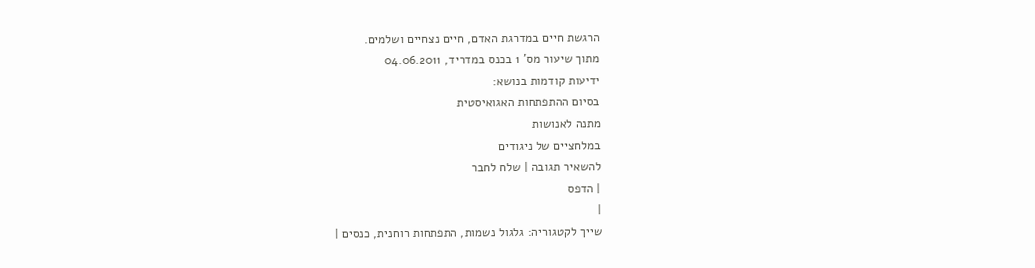הרגשת חיים במדרגת האדם, חיים נצחיים ושלמים.
מתוך שיעור מס' 1 בכנס במדריד, 04.06.2011
ידיעות קודמות בנושא:
בסיום ההתפתחות האגואיסטית
מתנה לאנושות
במלחציים של ניגודים
להשאיר תגובה | שלח לחבר
| הדפס
|
שייך לקטגוריה: גלגול נשמות, התפתחות רוחנית, כנסים |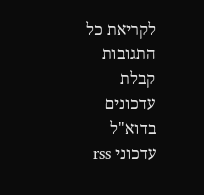לקריאת כל התגובות
קבלת עדכונים בדוא"ל
עדכוני rss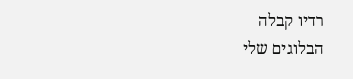רדיו קבלה
הבלוגים שלי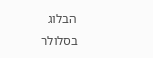הבלוג בסלולר